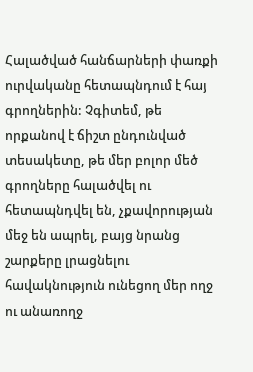Հալածված հանճարների փառքի ուրվականը հետապնդում է հայ գրողներին: Չգիտեմ, թե որքանով է ճիշտ ընդունված տեսակետը, թե մեր բոլոր մեծ գրողները հալածվել ու հետապնդվել են, չքավորության մեջ են ապրել, բայց նրանց շարքերը լրացնելու հավակնություն ունեցող մեր ողջ ու անառողջ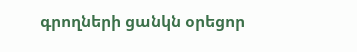գրողների ցանկն օրեցոր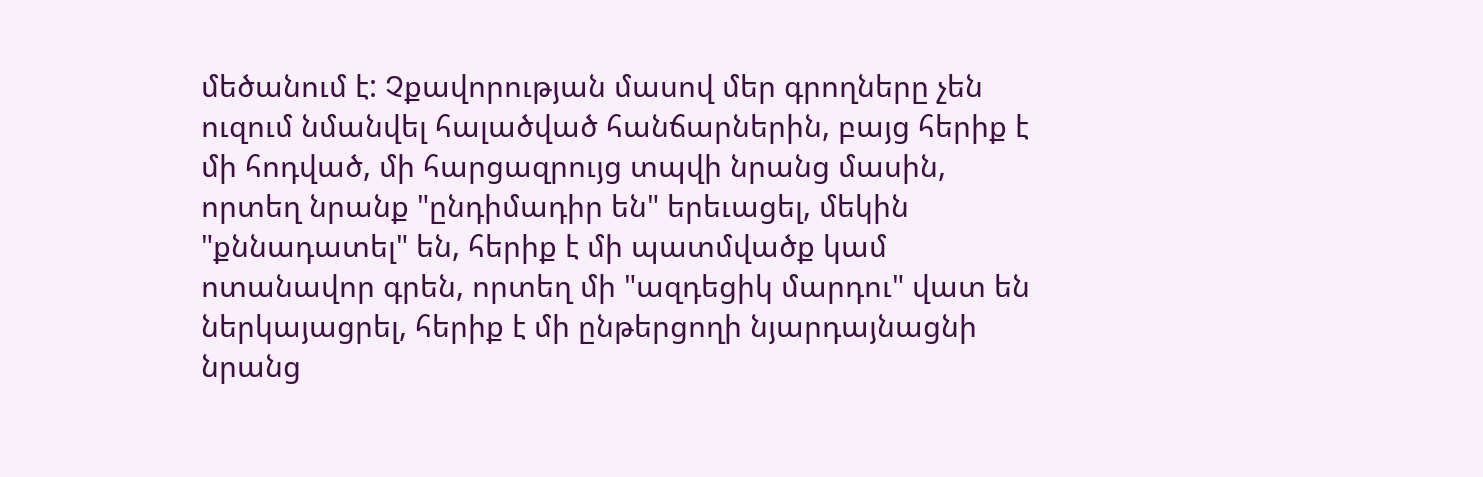մեծանում է: Չքավորության մասով մեր գրողները չեն ուզում նմանվել հալածված հանճարներին, բայց հերիք է մի հոդված, մի հարցազրույց տպվի նրանց մասին, որտեղ նրանք "ընդիմադիր են" երեւացել, մեկին "քննադատել" են, հերիք է մի պատմվածք կամ ոտանավոր գրեն, որտեղ մի "ազդեցիկ մարդու" վատ են ներկայացրել, հերիք է մի ընթերցողի նյարդայնացնի նրանց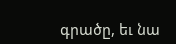գրածը, եւ նա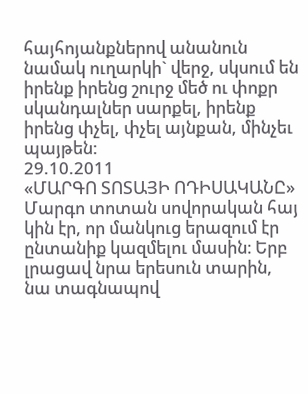հայհոյանքներով անանուն նամակ ուղարկի` վերջ, սկսում են իրենք իրենց շուրջ մեծ ու փոքր սկանդալներ սարքել, իրենք իրենց փչել, փչել այնքան, մինչեւ պայթեն:
29.10.2011
«ՄԱՐԳՈ ՏՈՏԱՅԻ ՈԴԻՍԱԿԱՆԸ»
Մարգո տոտան սովորական հայ կին էր, որ մանկուց երազում էր ընտանիք կազմելու մասին։ Երբ լրացավ նրա երեսուն տարին, նա տագնապով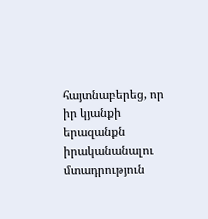հայտնաբերեց, որ իր կյանքի երազանքն իրականանալու մտադրություն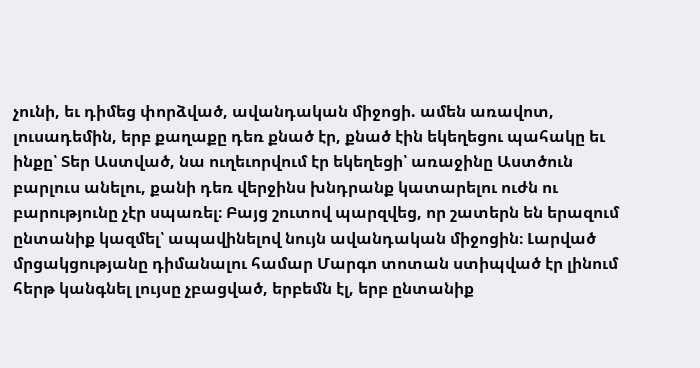չունի, եւ դիմեց փորձված, ավանդական միջոցի. ամեն առավոտ, լուսադեմին, երբ քաղաքը դեռ քնած էր, քնած էին եկեղեցու պահակը եւ ինքը՝ Տեր Աստված, նա ուղեւորվում էր եկեղեցի՝ առաջինը Աստծուն բարլուս անելու, քանի դեռ վերջինս խնդրանք կատարելու ուժն ու բարությունը չէր սպառել։ Բայց շուտով պարզվեց, որ շատերն են երազում ընտանիք կազմել՝ ապավինելով նույն ավանդական միջոցին։ Լարված մրցակցությանը դիմանալու համար Մարգո տոտան ստիպված էր լինում հերթ կանգնել լույսը չբացված, երբեմն էլ, երբ ընտանիք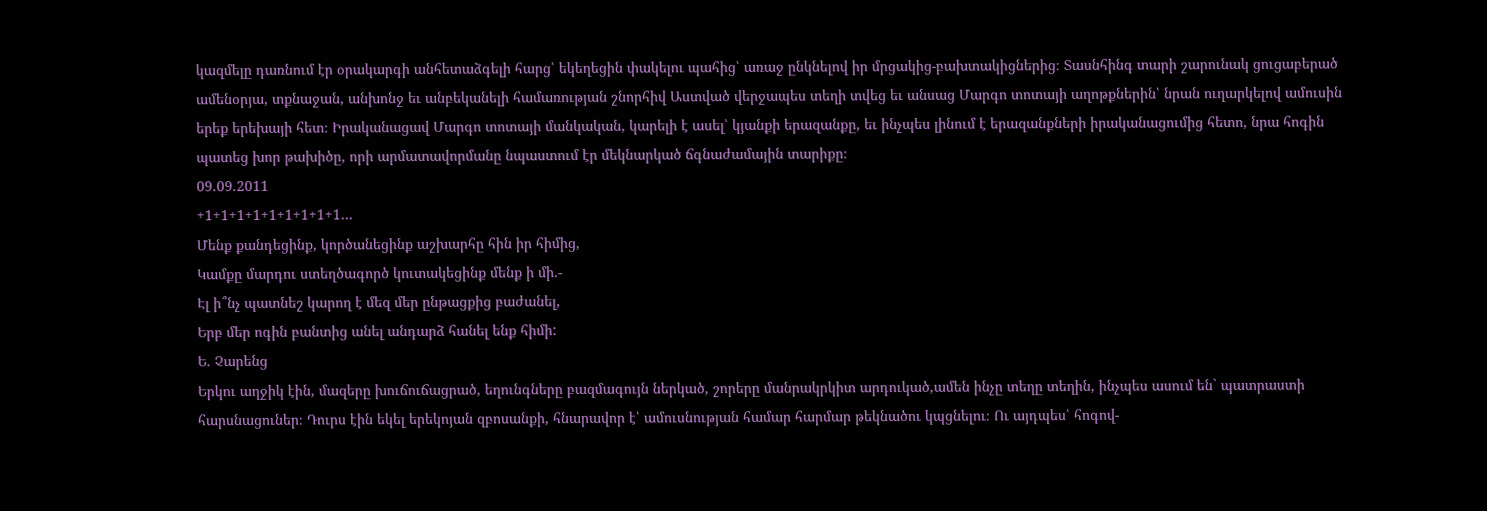կազմելը դառնում էր օրակարգի անհետաձգելի հարց՝ եկեղեցին փակելու պահից՝ առաջ ընկնելով իր մրցակից-բախտակիցներից։ Տասնհինգ տարի շարունակ ցուցաբերած ամենօրյա, տքնաջան, անխոնջ եւ անբեկանելի համառության շնորհիվ Աստված վերջապես տեղի տվեց եւ անսաց Մարգո տոտայի աղոթքներին՝ նրան ուղարկելով ամուսին երեք երեխայի հետ։ Իրականացավ Մարգո տոտայի մանկական, կարելի է ասել՝ կյանքի երազանքը, եւ ինչպես լինում է երազանքների իրականացումից հետո, նրա հոգին պատեց խոր թախիծը, որի արմատավորմանը նպաստում էր մեկնարկած ճգնաժամային տարիքը։
09.09.2011
+1+1+1+1+1+1+1+1+1…
Մենք քանդեցինք, կործանեցինք աշխարհը հին իր հիմից,
Կամքը մարդու ստեղծագործ կուտակեցինք մենք ի մի.-
Էլ ի՞նչ պատնեշ կարող է մեզ մեր ընթացքից բաժանել,
Երբ մեր ոգին բանտից անել անդարձ հանել ենք հիմի:
Ե. Չարենց
Երկու աղջիկ էին, մազերը խուճուճացրած, եղունգները բազմագույն ներկած, շորերը մանրակրկիտ արդուկած,ամեն ինչը տեղը տեղին, ինչպես ասում են` պատրաստի հարսնացուներ։ Դուրս էին եկել երեկոյան զբոսանքի, հնարավոր է՝ ամուսնության համար հարմար թեկնածու կպցնելու։ Ու այդպես՝ հոգով-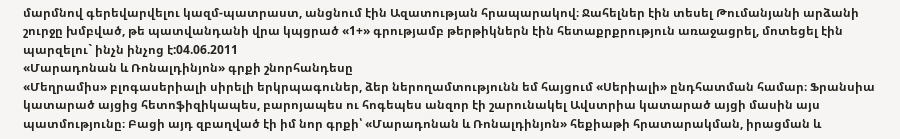մարմնով գերեվարվելու կազմ-պատրաստ, անցնում էին Ազատության հրապարակով։ Ջահելներ էին տեսել Թումանյանի արձանի շուրջը խմբված, թե պատվանդանի վրա կպցրած «1+» գրությամբ թերթիկներն էին հետաքրքրություն առաջացրել, մոտեցել էին պարզելու` ինչն ինչոց է:04.06.2011
«Մարադոնան և Ռոնալդինյոն» գրքի շնորհանդեսը
«Մեղրամիս» բլոգասերիալի սիրելի երկրպագուներ, ձեր ներողամտությունն եմ հայցում «Սերիալի» ընդհատման համար։ Ֆրանսիա կատարած այցից հետոֆիզիկապես, բարոյապես ու հոգեպես անզոր էի շարունակել Ավստրիա կատարած այցի մասին այս պատմությունը։ Բացի այդ զբաղված էի իմ նոր գրքի՝ «Մարադոնան և Ռոնալդինյոն» հեքիաթի հրատարակման, իրացման և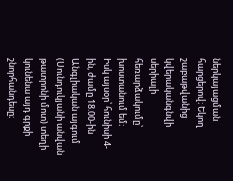ներկայացման հարցերով։ Եկող շաբաթվանից կվերականգնվի սերիալի հեռարձակումը՝ խոստանում եմ։
Իսկ այսօր՝ հունիսի 4-ին, ժամը 18.00-ին Անգլիական այգում (Սունդուկյանի անվան թատրոնի մոտ) տեղի կունենա այդ գրքի շնորհանդեսը։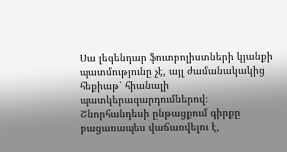Սա լեգենդար ֆուտբոլիստների կյանքի պատմությունը չէ, այլ ժամանակակից հեքիաթ՝ հիանալի պատկերազարդումներով։ Շնորհանդեսի ընթացքում գիրքը բացառապես վաճառվելու է,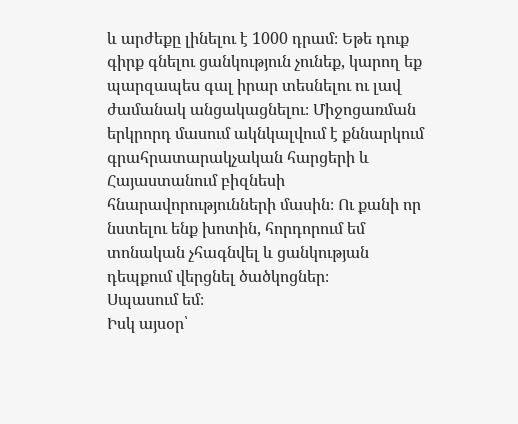և արժեքը լինելու է 1000 դրամ։ Եթե դուք գիրք գնելու ցանկություն չունեք, կարող եք պարզապես գալ իրար տեսնելու ու լավ ժամանակ անցակացնելու։ Միջոցառման երկրորդ մասում ակնկալվում է քննարկում գրահրատարակչական հարցերի և Հայաստանում բիզնեսի հնարավորությունների մասին։ Ու քանի որ նստելու ենք խոտին, հորդորում եմ տոնական չհագնվել և ցանկության դեպքում վերցնել ծածկոցներ։
Սպասում եմ։
Իսկ այսօր՝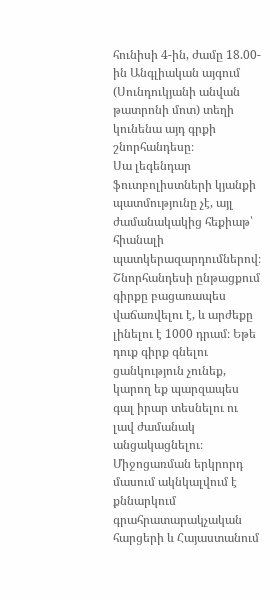հունիսի 4-ին, ժամը 18.00-ին Անգլիական այգում (Սունդուկյանի անվան թատրոնի մոտ) տեղի կունենա այդ գրքի շնորհանդեսը։
Սա լեգենդար ֆուտբոլիստների կյանքի պատմությունը չէ, այլ ժամանակակից հեքիաթ՝ հիանալի պատկերազարդումներով։ Շնորհանդեսի ընթացքում գիրքը բացառապես վաճառվելու է, և արժեքը լինելու է 1000 դրամ։ Եթե դուք գիրք գնելու ցանկություն չունեք, կարող եք պարզապես գալ իրար տեսնելու ու լավ ժամանակ անցակացնելու։ Միջոցառման երկրորդ մասում ակնկալվում է քննարկում գրահրատարակչական հարցերի և Հայաստանում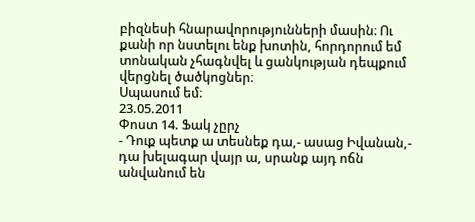բիզնեսի հնարավորությունների մասին։ Ու քանի որ նստելու ենք խոտին, հորդորում եմ տոնական չհագնվել և ցանկության դեպքում վերցնել ծածկոցներ։
Սպասում եմ։
23.05.2011
Փոստ 14. Ֆակ չըրչ
- Դուք պետք ա տեսնեք դա,- ասաց Իվանան,- դա խելագար վայր ա, սրանք այդ ոճն անվանում են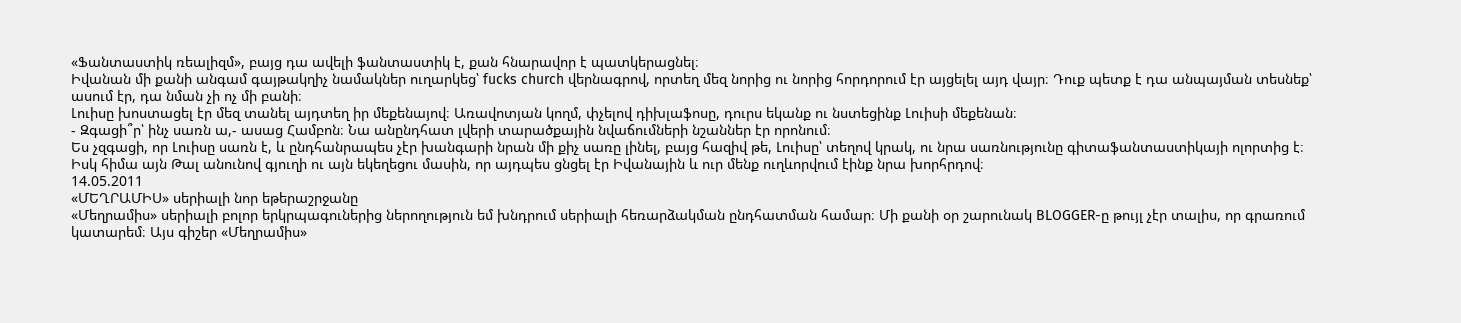«Ֆանտաստիկ ռեալիզմ», բայց դա ավելի ֆանտաստիկ է, քան հնարավոր է պատկերացնել։
Իվանան մի քանի անգամ գայթակղիչ նամակներ ուղարկեց՝ fucks church վերնագրով, որտեղ մեզ նորից ու նորից հորդորում էր այցելել այդ վայր։ Դուք պետք է դա անպայման տեսնեք՝ ասում էր, դա նման չի ոչ մի բանի։
Լուիսը խոստացել էր մեզ տանել այդտեղ իր մեքենայով։ Առավոտյան կողմ, փչելով դիխլաֆոսը, դուրս եկանք ու նստեցինք Լուիսի մեքենան։
- Զգացի՞ր՝ ինչ սառն ա,- ասաց Համբոն։ Նա անընդհատ լվերի տարածքային նվաճումների նշաններ էր որոնում։
Ես չզգացի, որ Լուիսը սառն է, և ընդհանրապես չէր խանգարի նրան մի քիչ սառը լինել, բայց հազիվ թե, Լուիսը՝ տեղով կրակ, ու նրա սառնությունը գիտաֆանտաստիկայի ոլորտից է։
Իսկ հիմա այն Թալ անունով գյուղի ու այն եկեղեցու մասին, որ այդպես ցնցել էր Իվանային և ուր մենք ուղևորվում էինք նրա խորհրդով։
14.05.2011
«ՄԵՂՐԱՄԻՍ» սերիալի նոր եթերաշրջանը
«Մեղրամիս» սերիալի բոլոր երկրպագուներից ներողություն եմ խնդրում սերիալի հեռարձակման ընդհատման համար։ Մի քանի օր շարունակ BLOGGER-ը թույլ չէր տալիս, որ գրառում կատարեմ։ Այս գիշեր «Մեղրամիս»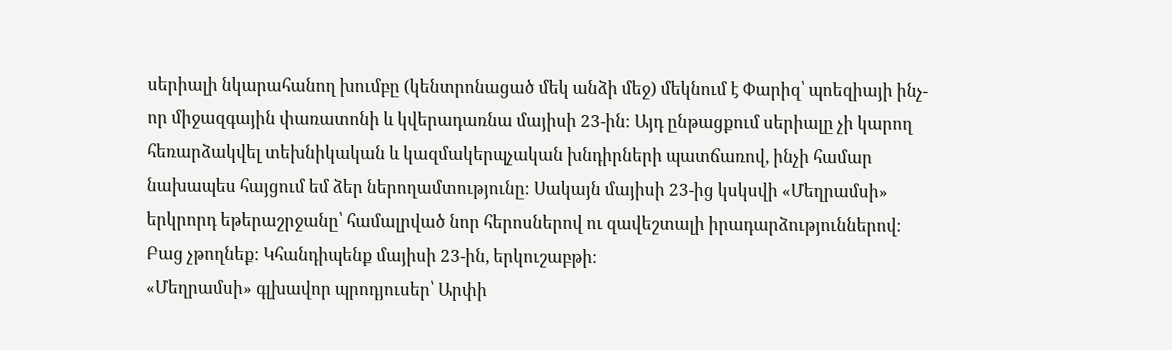սերիալի նկարահանող խումբը (կենտրոնացած մեկ անձի մեջ) մեկնում է Փարիզ՝ պոեզիայի ինչ-որ միջազգային փառատոնի և կվերադառնա մայիսի 23-ին։ Այդ ընթացքում սերիալը չի կարող հեռարձակվել տեխնիկական և կազմակերպչական խնդիրների պատճառով, ինչի համար նախապես հայցում եմ ձեր ներողամտությունը։ Սակայն մայիսի 23-ից կսկսվի «Մեղրամսի» երկրորդ եթերաշրջանը՝ համալրված նոր հերոսներով ու զավեշտալի իրադարձություններով։ Բաց չթողնեք։ Կհանդիպենք մայիսի 23-ին, երկուշաբթի։
«Մեղրամսի» գլխավոր պրոդյուսեր՝ Արփի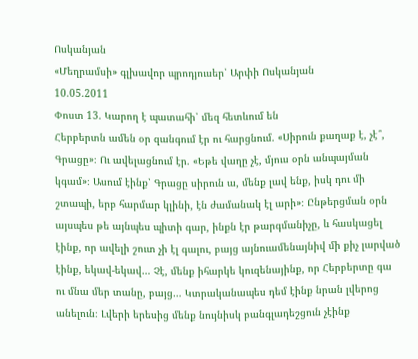Ոսկանյան
«Մեղրամսի» գլխավոր պրոդյուսեր՝ Արփի Ոսկանյան
10.05.2011
Փոստ 13. Կարող է պատահի՝ մեզ հետևում են
Հերբերտն ամեն օր զանգում էր ու հարցնում. «Սիրուն քաղաք է, չէ՞, Գրացը»։ Ու ավելացնում էր. «Եթե վաղը չէ, մյուս օրն անպայման կգամ»։ Ասում էինք՝ Գրացը սիրուն ա, մենք լավ ենք, իսկ դու մի շտապի, երբ հարմար կլինի, էն ժամանակ էլ արի»։ Ընթերցման օրն այսպես թե այնպես պիտի գար, ինքն էր թարգմանիչը, և հասկացել էինք, որ ավելի շուտ չի էլ գալու, բայց այնուամենայնիվ մի քիչ լարված էինք, եկավ-եկավ… Չէ, մենք իհարկե կուզենայինք, որ Հերբերտը գա ու մնա մեր տանը, բայց… Կտրականապես դեմ էինք նրան լվերոց անելուն։ Լվերի երեսից մենք նույնիսկ բանգլադեշցուն չէինք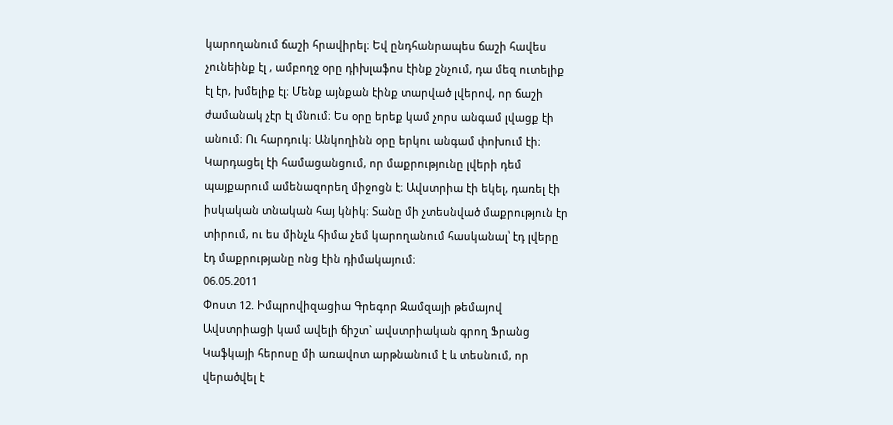կարողանում ճաշի հրավիրել։ Եվ ընդհանրապես ճաշի հավես չունեինք էլ , ամբողջ օրը դիխլաֆոս էինք շնչում, դա մեզ ուտելիք էլ էր, խմելիք էլ։ Մենք այնքան էինք տարված լվերով, որ ճաշի ժամանակ չէր էլ մնում։ Ես օրը երեք կամ չորս անգամ լվացք էի անում։ Ու հարդուկ։ Անկողինն օրը երկու անգամ փոխում էի։ Կարդացել էի համացանցում, որ մաքրությունը լվերի դեմ պայքարում ամենազորեղ միջոցն է։ Ավստրիա էի եկել, դառել էի իսկական տնական հայ կնիկ։ Տանը մի չտեսնված մաքրություն էր տիրում, ու ես մինչև հիմա չեմ կարողանում հասկանալ՝ էդ լվերը էդ մաքրությանը ոնց էին դիմակայում։
06.05.2011
Փոստ 12. Իմպրովիզացիա Գրեգոր Զամզայի թեմայով
Ավստրիացի կամ ավելի ճիշտ` ավստրիական գրող Ֆրանց Կաֆկայի հերոսը մի առավոտ արթնանում է և տեսնում, որ վերածվել է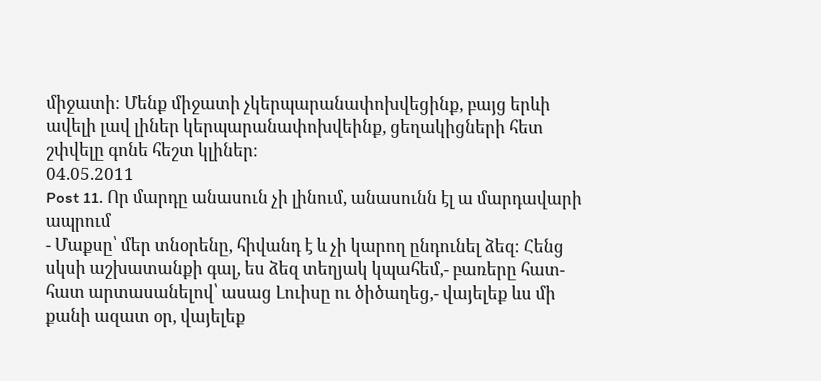միջատի։ Մենք միջատի չկերպարանափոխվեցինք, բայց երևի ավելի լավ լիներ կերպարանափոխվեինք, ցեղակիցների հետ շփվելը գոնե հեշտ կլիներ։
04.05.2011
Post 11. Որ մարդը անասուն չի լինում, անասունն էլ ա մարդավարի ապրում
- Մաքսը՝ մեր տնօրենը, հիվանդ է և չի կարող ընդունել ձեզ։ Հենց սկսի աշխատանքի գալ, ես ձեզ տեղյակ կպահեմ,- բառերը հատ-հատ արտասանելով՝ ասաց Լուիսը ու ծիծաղեց,- վայելեք ևս մի քանի ազատ օր, վայելեք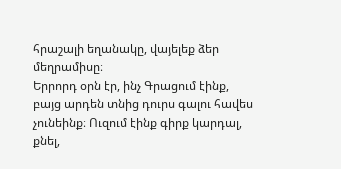հրաշալի եղանակը, վայելեք ձեր մեղրամիսը։
Երրորդ օրն էր, ինչ Գրացում էինք, բայց արդեն տնից դուրս գալու հավես չունեինք։ Ուզում էինք գիրք կարդալ, քնել,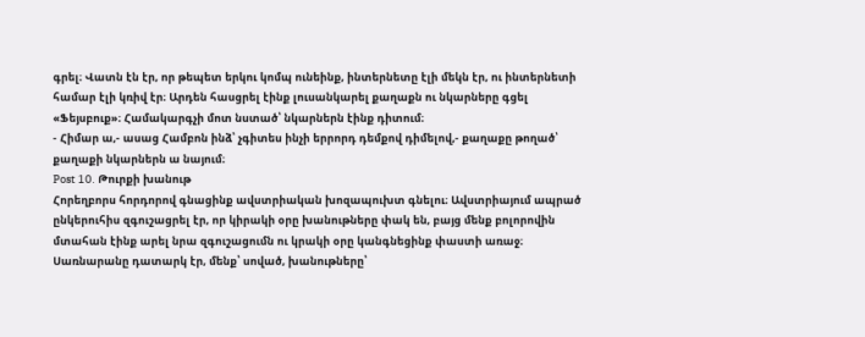գրել։ Վատն էն էր, որ թեպետ երկու կոմպ ունեինք, ինտերնետը էլի մեկն էր, ու ինտերնետի համար էլի կռիվ էր։ Արդեն հասցրել էինք լուսանկարել քաղաքն ու նկարները գցել «Ֆեյսբուք»։ Համակարգչի մոտ նստած՝ նկարներն էինք դիտում։
- Հիմար ա,- ասաց Համբոն ինձ՝ չգիտես ինչի երրորդ դեմքով դիմելով,- քաղաքը թողած՝ քաղաքի նկարներն ա նայում։
Post 10. Թուրքի խանութ
Հորեղբորս հորդորով գնացինք ավստրիական խոզապուխտ գնելու։ Ավստրիայում ապրած ընկերուհիս զգուշացրել էր, որ կիրակի օրը խանութները փակ են, բայց մենք բոլորովին մտահան էինք արել նրա զգուշացումն ու կրակի օրը կանգնեցինք փաստի առաջ։ Սառնարանը դատարկ էր, մենք՝ սոված, խանութները՝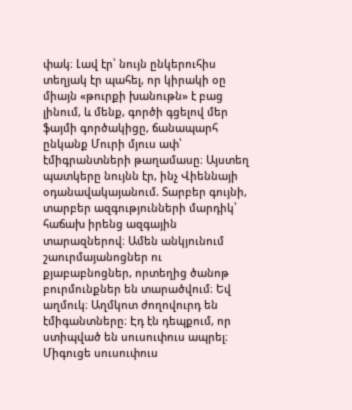փակ։ Լավ էր՝ նույն ընկերուհիս տեղյակ էր պահել, որ կիրակի օը միայն «թուրքի խանութն» է բաց լինում, և մենք, գործի գցելով մեր ֆայմի գործակիցը, ճանապարհ ընկանք Մուրի մյուս ափ՝ էմիգրանտների թաղամասը։ Այստեղ պատկերը նույնն էր, ինչ Վիեննայի օդանավակայանում. Տարբեր գույնի, տարբեր ազգությունների մարդիկ՝ հաճախ իրենց ազգային տարազներով։ Ամեն անկյունում շաուրմայանոցներ ու քյաբաբնոցներ, որտեղից ծանոթ բուրմունքներ են տարածվում։ Եվ աղմուկ։ Աղմկոտ ժողովուրդ են էմիգանտները։ Էդ էն դեպքում, որ ստիպված են սուսուփուս ապրել։ Միգուցե սուսուփուս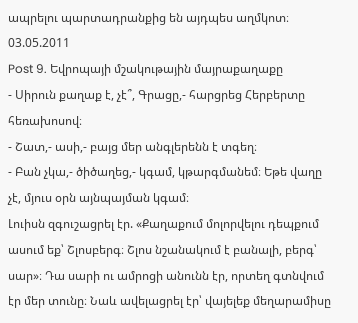ապրելու պարտադրանքից են այդպես աղմկոտ։
03.05.2011
Post 9. Եվրոպայի մշակութային մայրաքաղաքը
- Սիրուն քաղաք է, չէ՞, Գրացը,- հարցրեց Հերբերտը հեռախոսով։
- Շատ,- ասի,- բայց մեր անգլերենն է տգեղ։
- Բան չկա,- ծիծաղեց,- կգամ, կթարգմանեմ։ Եթե վաղը չէ, մյուս օրն այնպայման կգամ։
Լուիսն զգուշացրել էր. «Քաղաքում մոլորվելու դեպքում ասում եք՝ Շլոսբերգ։ Շլոս նշանակում է բանալի, բերգ՝ սար»։ Դա սարի ու ամրոցի անունն էր, որտեղ գտնվում էր մեր տունը։ Նաև ավելացրել էր՝ վայելեք մեղարամիսը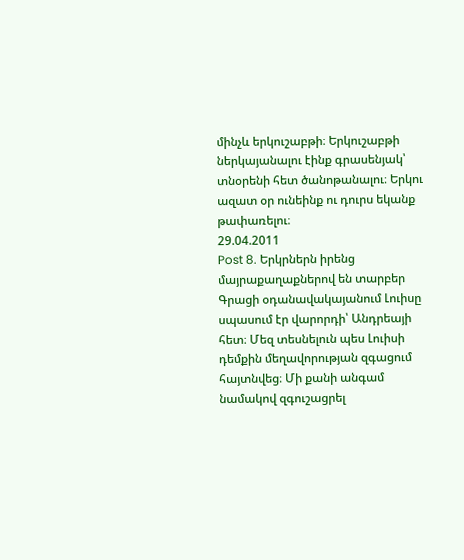մինչև երկուշաբթի։ Երկուշաբթի ներկայանալու էինք գրասենյակ՝ տնօրենի հետ ծանոթանալու։ Երկու ազատ օր ունեինք ու դուրս եկանք թափառելու։
29.04.2011
Post 8. Երկրներն իրենց մայրաքաղաքներով են տարբեր
Գրացի օդանավակայանում Լուիսը սպասում էր վարորդի՝ Անդրեայի հետ։ Մեզ տեսնելուն պես Լուիսի դեմքին մեղավորության զգացում հայտնվեց։ Մի քանի անգամ նամակով զգուշացրել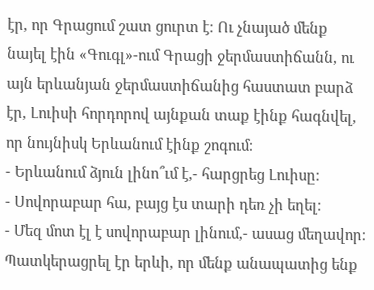էր, որ Գրացում շատ ցուրտ է։ Ու չնայած մենք նայել էին «Գուգլ»-ում Գրացի ջերմաստիճանն, ու այն երևանյան ջերմաստիճանից հաստատ բարձ էր, Լուիսի հորդորով այնքան տաք էինք հագնվել, որ նույնիսկ Երևանում էինք շոգում։
- Երևանում ձյուն լինո՞ւմ է,- հարցրեց Լուիսը։
- Սովորաբար հա, բայց էս տարի դեռ չի եղել։
- Մեզ մոտ էլ է սովորաբար լինում,- ասաց մեղավոր։
Պատկերացրել էր երևի, որ մենք անապատից ենք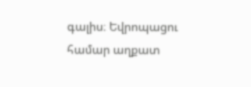գալիս։ Եվրոպացու համար աղքատ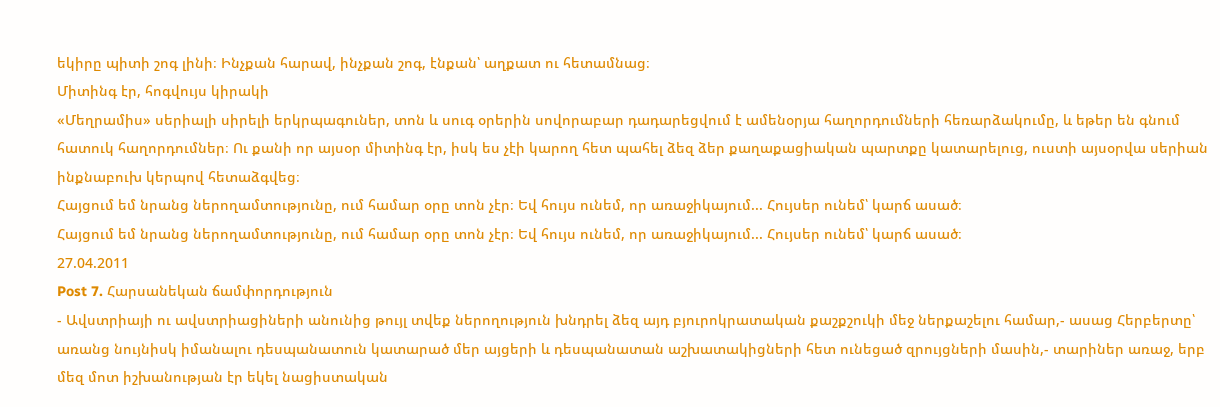եկիրը պիտի շոգ լինի։ Ինչքան հարավ, ինչքան շոգ, էնքան՝ աղքատ ու հետամնաց։
Միտինգ էր, հոգվույս կիրակի
«Մեղրամիս» սերիալի սիրելի երկրպագուներ, տոն և սուգ օրերին սովորաբար դադարեցվում է ամենօրյա հաղորդումների հեռարձակումը, և եթեր են գնում հատուկ հաղորդումներ։ Ու քանի որ այսօր միտինգ էր, իսկ ես չէի կարող հետ պահել ձեզ ձեր քաղաքացիական պարտքը կատարելուց, ուստի այսօրվա սերիան ինքնաբուխ կերպով հետաձգվեց։
Հայցում եմ նրանց ներողամտությունը, ում համար օրը տոն չէր։ Եվ հույս ունեմ, որ առաջիկայում... Հույսեր ունեմ՝ կարճ ասած։
Հայցում եմ նրանց ներողամտությունը, ում համար օրը տոն չէր։ Եվ հույս ունեմ, որ առաջիկայում... Հույսեր ունեմ՝ կարճ ասած։
27.04.2011
Post 7. Հարսանեկան ճամփորդություն
- Ավստրիայի ու ավստրիացիների անունից թույլ տվեք ներողություն խնդրել ձեզ այդ բյուրոկրատական քաշքշուկի մեջ ներքաշելու համար,- ասաց Հերբերտը՝ առանց նույնիսկ իմանալու դեսպանատուն կատարած մեր այցերի և դեսպանատան աշխատակիցների հետ ունեցած զրույցների մասին,- տարիներ առաջ, երբ մեզ մոտ իշխանության էր եկել նացիստական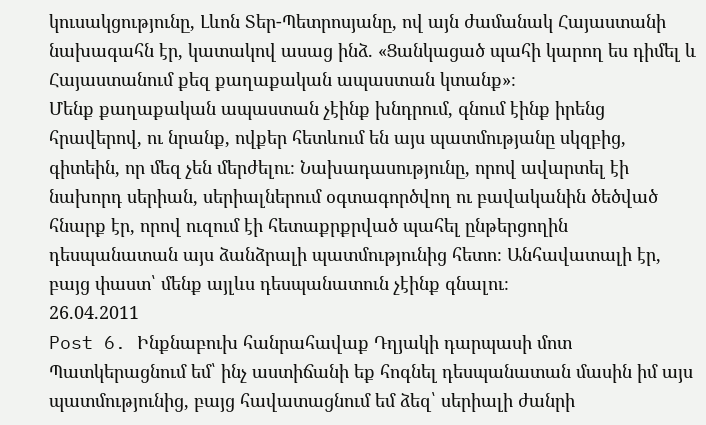կուսակցությունը, Լևոն Տեր-Պետրոսյանը, ով այն ժամանակ Հայաստանի նախագահն էր, կատակով ասաց ինձ. «Ցանկացած պահի կարող ես դիմել և Հայաստանում քեզ քաղաքական ապաստան կտանք»։
Մենք քաղաքական ապաստան չէինք խնդրում, գնում էինք իրենց հրավերով, ու նրանք, ովքեր հետևում են այս պատմությանը սկզբից, գիտեին, որ մեզ չեն մերժելու։ Նախադասությունը, որով ավարտել էի նախորդ սերիան, սերիալներում օգտագործվող ու բավականին ծեծված հնարք էր, որով ուզում էի հետաքրքրված պահել ընթերցողին դեսպանատան այս ձանձրալի պատմությունից հետո։ Անհավատալի էր, բայց փաստ՝ մենք այլևս դեսպանատուն չէինք գնալու։
26.04.2011
Post 6. Ինքնաբուխ հանրահավաք Դղյակի դարպասի մոտ
Պատկերացնում եմ՝ ինչ աստիճանի եք հոգնել դեսպանատան մասին իմ այս պատմությունից, բայց հավատացնում եմ ձեզ՝ սերիալի ժանրի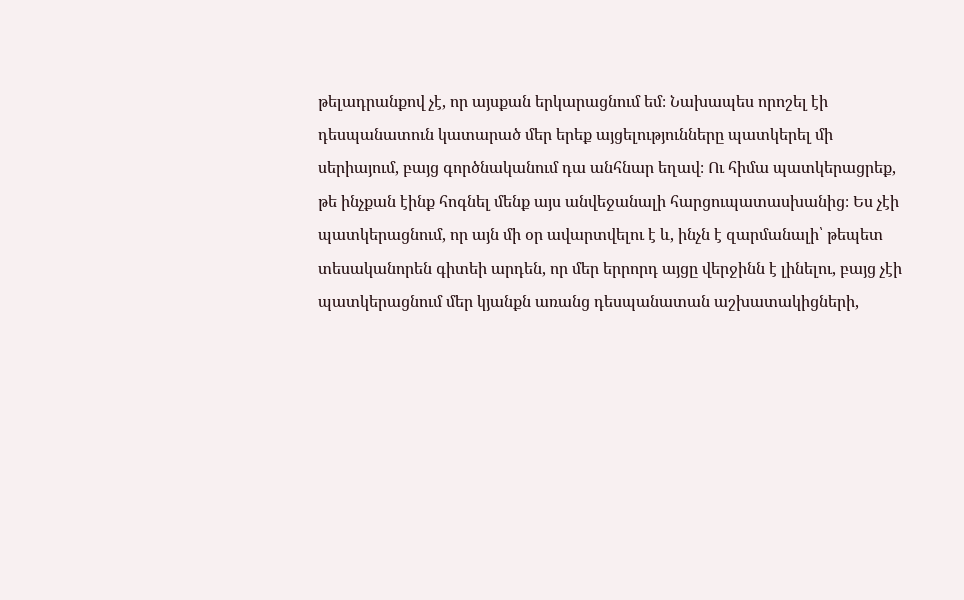թելադրանքով չէ, որ այսքան երկարացնում եմ։ Նախապես որոշել էի դեսպանատուն կատարած մեր երեք այցելությունները պատկերել մի սերիայում, բայց գործնականում դա անհնար եղավ։ Ու հիմա պատկերացրեք, թե ինչքան էինք հոգնել մենք այս անվեջանալի հարցուպատասխանից։ Ես չէի պատկերացնում, որ այն մի օր ավարտվելու է և, ինչն է զարմանալի՝ թեպետ տեսականորեն գիտեի արդեն, որ մեր երրորդ այցը վերջինն է լինելու, բայց չէի պատկերացնում մեր կյանքն առանց դեսպանատան աշխատակիցների,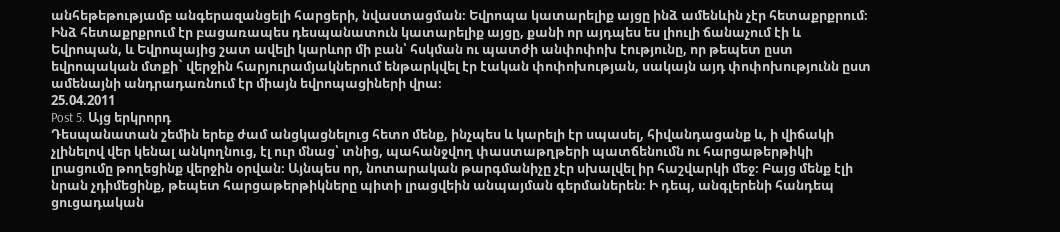անհեթեթությամբ անգերազանցելի հարցերի, նվաստացման։ Եվրոպա կատարելիք այցը ինձ ամենևին չէր հետաքրքրում։ Ինձ հետաքրքրում էր բացառապես դեսպանատուն կատարելիք այցը, քանի որ այդպես ես լիուլի ճանաչում էի և Եվրոպան, և Եվրոպայից շատ ավելի կարևոր մի բան՝ հսկման ու պատժի անփոփոխ էությունը, որ թեպետ ըստ եվրոպական մտքի` վերջին հարյուրամյակներում ենթարկվել էր էական փոփոխության, սակայն այդ փոփոխությունն ըստ ամենայնի անդրադառնում էր միայն եվրոպացիների վրա։
25.04.2011
Post 5. Այց երկրորդ
Դեսպանատան շեմին երեք ժամ անցկացնելուց հետո մենք, ինչպես և կարելի էր սպասել, հիվանդացանք և, ի վիճակի չլինելով վեր կենալ անկողնուց, էլ ուր մնաց՝ տնից, պահանջվող փաստաթղթերի պատճենումն ու հարցաթերթիկի լրացումը թողեցինք վերջին օրվան։ Այնպես որ, նոտարական թարգմանիչը չէր սխալվել իր հաշվարկի մեջ։ Բայց մենք էլի նրան չդիմեցինք, թեպետ հարցաթերթիկները պիտի լրացվեին անպայման գերմաներեն։ Ի դեպ, անգլերենի հանդեպ ցուցադական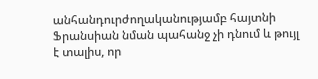անհանդուրժողականությամբ հայտնի Ֆրանսիան նման պահանջ չի դնում և թույլ է տալիս, որ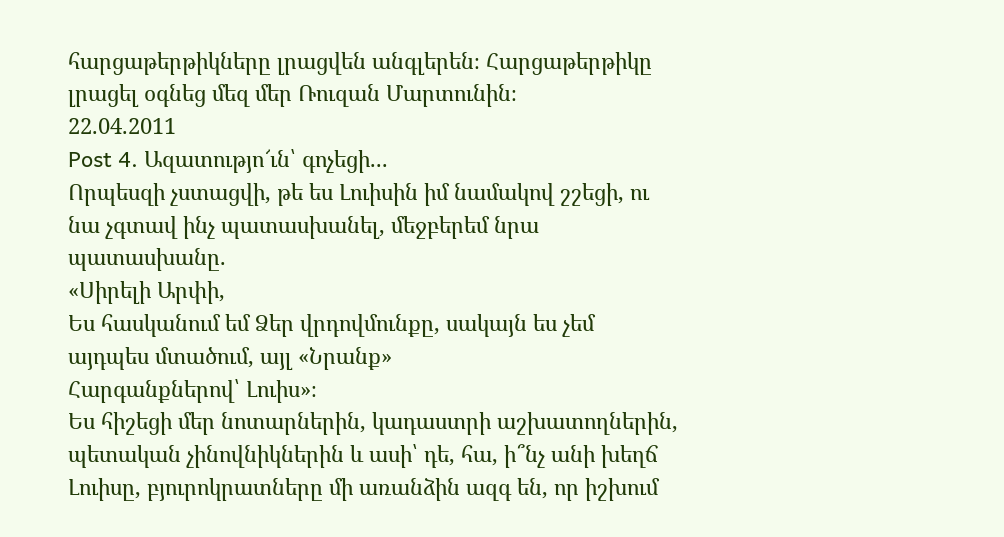հարցաթերթիկները լրացվեն անգլերեն։ Հարցաթերթիկը լրացել օգնեց մեզ մեր Ռուզան Մարտունին։
22.04.2011
Post 4. Ազատությո՜ւն՝ գոչեցի...
Որպեսզի չստացվի, թե ես Լուիսին իմ նամակով շշեցի, ու նա չգտավ ինչ պատասխանել, մեջբերեմ նրա պատասխանը.
«Սիրելի Արփի,
Ես հասկանում եմ Ձեր վրդովմունքը, սակայն ես չեմ այդպես մտածում, այլ «Նրանք»
Հարգանքներով՝ Լուիս»։
Ես հիշեցի մեր նոտարներին, կադաստրի աշխատողներին, պետական չինովնիկներին և ասի՝ դե, հա, ի՞նչ անի խեղճ Լուիսը, բյուրոկրատները մի առանձին ազգ են, որ իշխում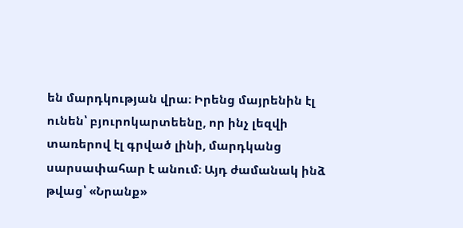են մարդկության վրա։ Իրենց մայրենին էլ ունեն՝ բյուրոկարտեենը, որ ինչ լեզվի տառերով էլ գրված լինի, մարդկանց սարսափահար է անում։ Այդ ժամանակ ինձ թվաց՝ «Նրանք»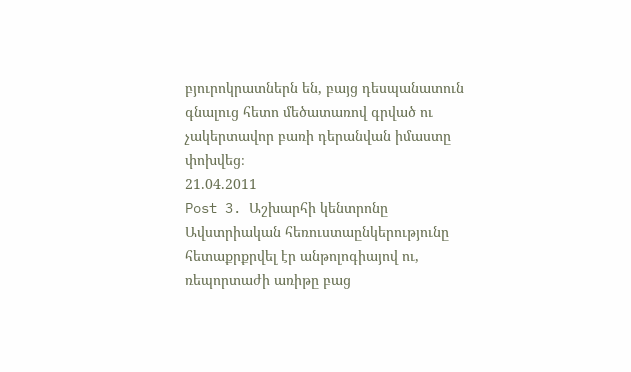բյուրոկրատներն են, բայց դեսպանատուն գնալուց հետո մեծատառով գրված ու չակերտավոր բառի դերանվան իմաստը փոխվեց։
21.04.2011
Post 3. Աշխարհի կենտրոնը
Ավստրիական հեռուստաընկերությունը հետաքրքրվել էր անթոլոգիայով ու, ռեպորտաժի առիթը բաց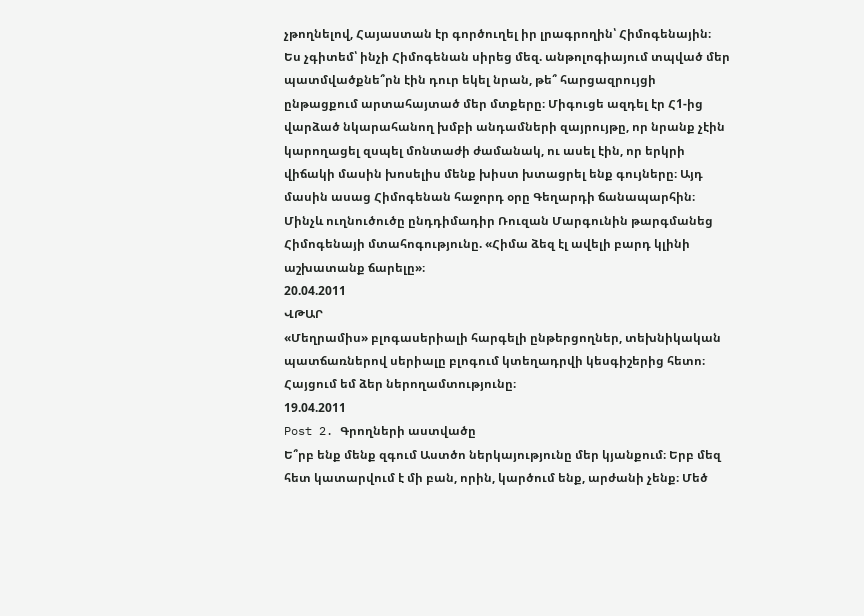չթողնելով, Հայաստան էր գործուղել իր լրագրողին՝ Հիմոգենային։ Ես չգիտեմ՝ ինչի Հիմոգենան սիրեց մեզ. անթոլոգիայում տպված մեր պատմվածքնե՞րն էին դուր եկել նրան, թե՞ հարցազրույցի ընթացքում արտահայտած մեր մտքերը։ Միգուցե ազդել էր Հ1-ից վարձած նկարահանող խմբի անդամների զայրույթը, որ նրանք չէին կարողացել զսպել մոնտաժի ժամանակ, ու ասել էին, որ երկրի վիճակի մասին խոսելիս մենք խիստ խտացրել ենք գույները։ Այդ մասին ասաց Հիմոգենան հաջորդ օրը Գեղարդի ճանապարհին։ Մինչև ուղնուծուծը ընդդիմադիր Ռուզան Մարգունին թարգմանեց Հիմոգենայի մտահոգությունը. «Հիմա ձեզ էլ ավելի բարդ կլինի աշխատանք ճարելը»։
20.04.2011
ՎԹԱՐ
«Մեղրամիս» բլոգասերիալի հարգելի ընթերցողներ, տեխնիկական պատճառներով սերիալը բլոգում կտեղադրվի կեսգիշերից հետո։ Հայցում եմ ձեր ներողամտությունը։
19.04.2011
Post 2. Գրողների աստվածը
Ե՞րբ ենք մենք զգում Աստծո ներկայությունը մեր կյանքում։ Երբ մեզ հետ կատարվում է մի բան, որին, կարծում ենք, արժանի չենք։ Մեծ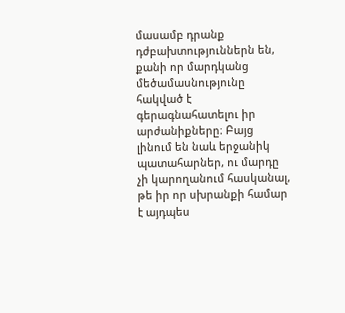մասամբ դրանք դժբախտություններն են, քանի որ մարդկանց մեծամասնությունը հակված է գերագնահատելու իր արժանիքները։ Բայց լինում են նաև երջանիկ պատահարներ, ու մարդը չի կարողանում հասկանալ, թե իր որ սխրանքի համար է այդպես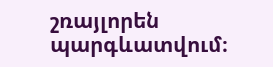շռայլորեն պարգևատվում։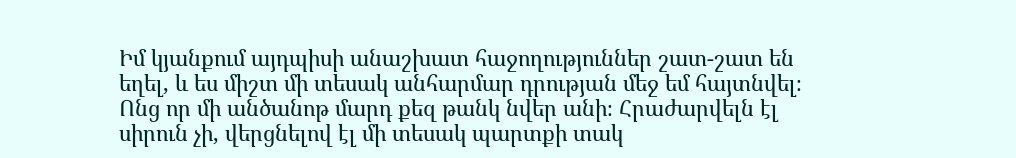Իմ կյանքում այդպիսի անաշխատ հաջողություններ շատ-շատ են եղել, և ես միշտ մի տեսակ անհարմար դրության մեջ եմ հայտնվել։ Ոնց որ մի անծանոթ մարդ քեզ թանկ նվեր անի։ Հրաժարվելն էլ սիրուն չի, վերցնելով էլ մի տեսակ պարտքի տակ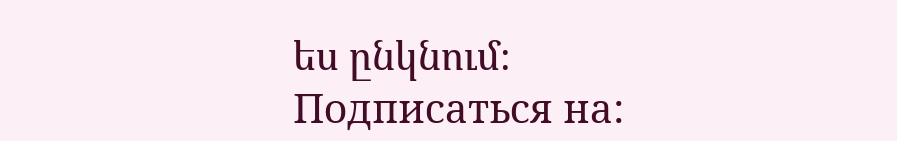ես ընկնում։
Подписаться на: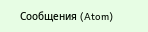Сообщения (Atom)